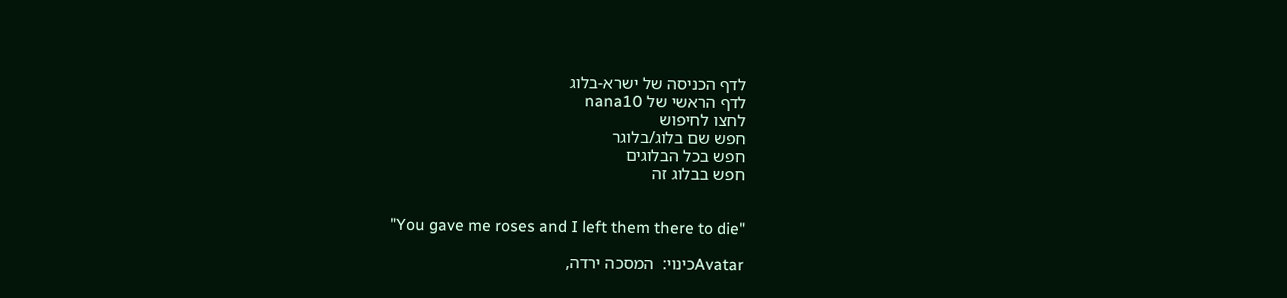לדף הכניסה של ישרא-בלוג
לדף הראשי של nana10
לחצו לחיפוש
חפש שם בלוג/בלוגר
חפש בכל הבלוגים
חפש בבלוג זה


"You gave me roses and I left them there to die"

Avatarכינוי:  המסכה ירדה,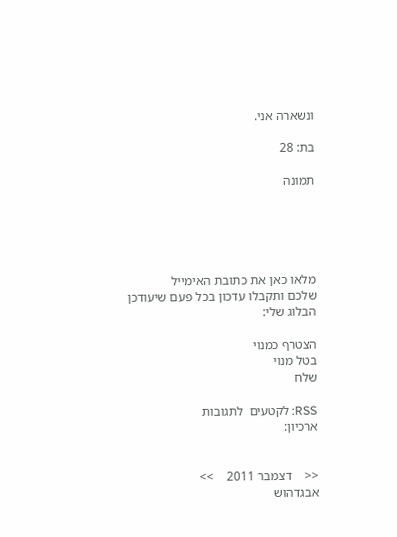ונשארה אני.

בת: 28

תמונה





מלאו כאן את כתובת האימייל
שלכם ותקבלו עדכון בכל פעם שיעודכן הבלוג שלי:

הצטרף כמנוי
בטל מנוי
שלח

RSS: לקטעים  לתגובות
ארכיון:


<<    דצמבר 2011    >>
אבגדהוש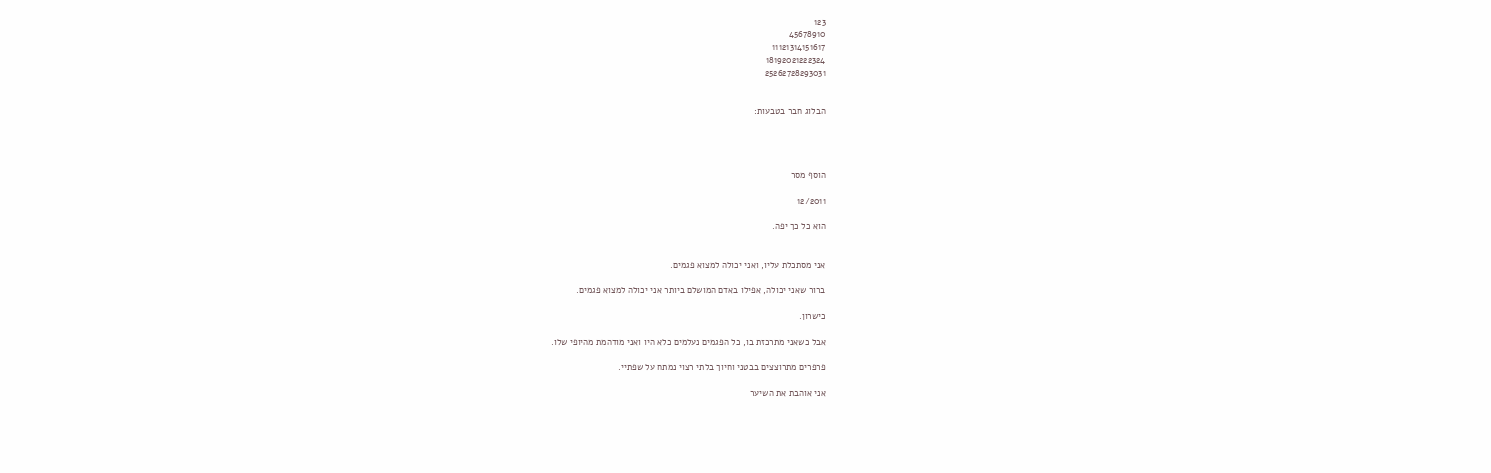123
45678910
11121314151617
18192021222324
25262728293031


הבלוג חבר בטבעות:




הוסף מסר

12/2011

הוא כל כך יפה.


אני מסתכלת עליו, ואני יכולה למצוא פגמים.

ברור שאני יכולה, אפילו באדם המושלם ביותר אני יכולה למצוא פגמים.

כישרון.

אבל כשאני מתרכזת בו, כל הפגמים נעלמים כלא היו ואני מודהמת מהיופי שלו.

פרפרים מתרוצצים בבטני וחיוך בלתי רצוי נמתח על שפתיי.

אני אוהבת את השיער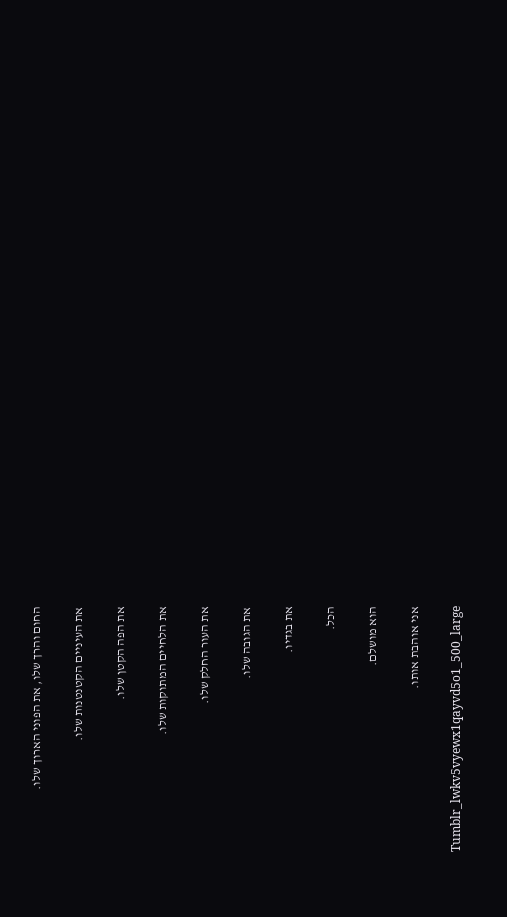החום והרך שלו, את הפוני הארוך שלו.

את העיניים הקטנטנות שלו.

את הפה הקטן שלו.

את הלחיים המתוקות שלו.

את העור החלק שלו.

את הגובה שלו.

את בגדיו.

הכל.

הוא מושלם.

אני אוהבת אותו.

Tumblr_lwkv5vyewx1qayvd5o1_500_large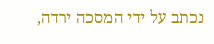נכתב על ידי המסכה ירדה,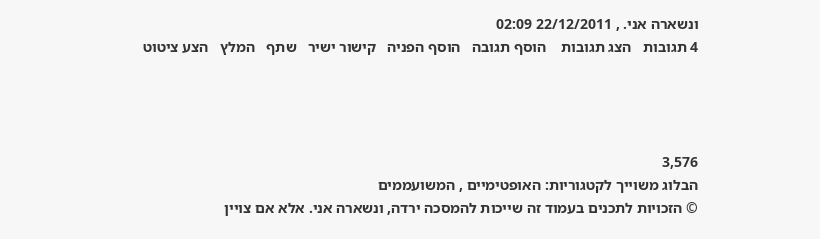ונשארה אני. , 22/12/2011 02:09
4 תגובות   הצג תגובות    הוסף תגובה   הוסף הפניה   קישור ישיר   שתף   המלץ   הצע ציטוט




3,576
הבלוג משוייך לקטגוריות: האופטימיים , המשועממים
© הזכויות לתכנים בעמוד זה שייכות להמסכה ירדה, ונשארה אני. אלא אם צויין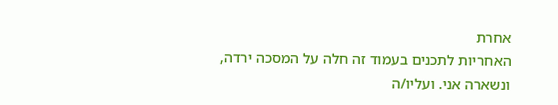אחרת
האחריות לתכנים בעמוד זה חלה על המסכה ירדה, ונשארה אני. ועליו/ה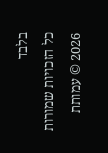בלבד
כל הזכויות שמורות 2026 © עמותת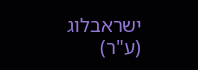ישראבלוג (ע"ר)